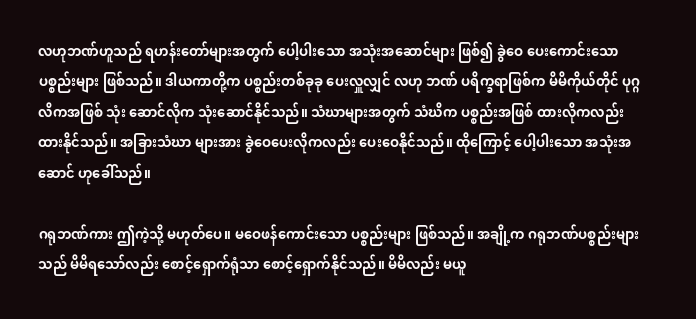လဟုဘဏ်ဟူသည် ရဟန်းတော်များအတွက် ပေါ့ပါးသော အသုံးအဆောင်များ ဖြစ်၍ ခွဲဝေ ပေးကောင်းသော ပစ္စည်းများ ဖြစ်သည်။ ဒါယကာတို့က ပစ္စည်းတစ်ခုခု ပေးလှူလျှင် လဟု ဘဏ် ပရိက္ခရာဖြစ်က မိမိကိုယ်တိုင် ပုဂ္ဂလိကအဖြစ် သုံး ဆောင်လိုက သုံးဆောင်နိုင်သည်။ သံဃာများအတွက် သံဃိက ပစ္စည်းအဖြစ် ထားလိုကလည်း ထားနိုင်သည်။ အခြားသံဃာ များအား ခွဲဝေပေးလိုကလည်း ပေးဝေနိုင်သည်။ ထိုကြောင့် ပေါ့ပါးသော အသုံးအဆောင် ဟုခေါ်သည်။

ဂရုဘဏ်ကား ဤကဲ့သို့ မဟုတ်ပေ။ မဝေဖန်ကောင်းသော ပစ္စည်းများ ဖြစ်သည်။ အချို့က ဂရုဘဏ်ပစ္စည်းများသည် မိမိရသော်လည်း စောင့်ရှောက်ရုံသာ စောင့်ရှောက်နိုင်သည်။ မိမိလည်း မယူ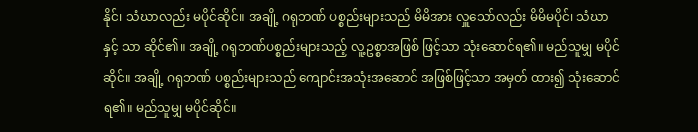နိုင်၊ သံဃာလည်း မပိုင်ဆိုင်။ အချို့ ဂရုဘဏ် ပစ္စည်းများသည် မိမိအား လှူသော်လည်း မိမိမပိုင်၊ သံဃာနှင့် သာ ဆိုင်၏။ အချို့ ဂရုဘဏ်ပစ္စည်းများသည့် လူ့ဥစ္စာအဖြစ် ဖြင့်သာ သုံးဆောင်ရ၏။ မည်သူမျှ မပိုင်ဆိုင်။ အချို့ ဂရုဘဏ် ပစ္စည်းများသည် ကျောင်းအသုံးအဆောင် အဖြစ်ဖြင့်သာ အမှတ် ထား၍ သုံးဆောင်ရ၏။ မည်သူမျှ မပိုင်ဆိုင်။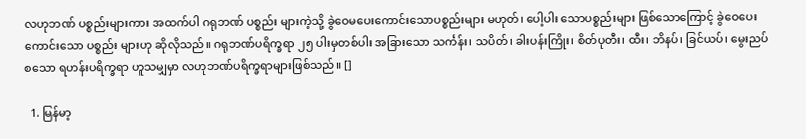လဟုဘဏ် ပစ္စည်းများကား အထက်ပါ ဂရုဘဏ် ပစ္စည်း များကဲ့သို့ ခွဲဝေမပေးကောင်းသောပစ္စည်းများ မဟုတ်၊ ပေါ့ပါး သောပစ္စည်းများ ဖြစ်သောကြောင့် ခွဲဝေပေးကောင်းသော ပစ္စည်း များဟု ဆိုလိုသည်။ ဂရုဘဏ်ပရိက္ခရာ ၂၅ ပါးမှတစ်ပါး အခြားသော သင်္ကန်း၊ သပိတ်၊ ခါးပန်းကြိုး၊ စိတ်ပုတီး၊ ထီး၊ ဘိနပ်၊ ခြင်ယပ်၊ မွေးညပ် စသော ရဟန်းပရိက္ခရာ ဟူသမျှမှာ လဟုဘဏ်ပရိက္ခရာများဖြစ်သည်။ []

  1. မြန်မာ့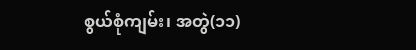စွယ်စုံကျမ်း၊ အတွဲ(၁၁)